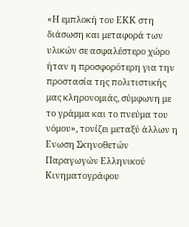«Η εμπλοκή του ΕΚΚ στη διάσωση και μεταφορά των υλικών σε ασφαλέστερο χώρο ήταν η προσφορότερη για την προστασία της πολιτιστικής μας κληρονομιάς, σύμφωνη με το γράμμα και το πνεύμα του νόμου», τονίζει μεταξύ άλλων η Ενωση Σκηνοθετών Παραγωγών Ελληνικού Κινηματογράφου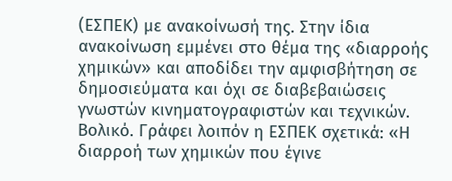(ΕΣΠΕΚ) με ανακοίνωσή της. Στην ίδια ανακοίνωση εμμένει στο θέμα της «διαρροής χημικών» και αποδίδει την αμφισβήτηση σε δημοσιεύματα και όχι σε διαβεβαιώσεις γνωστών κινηματογραφιστών και τεχνικών. Βολικό. Γράφει λοιπόν η ΕΣΠΕΚ σχετικά: «Η διαρροή των χημικών που έγινε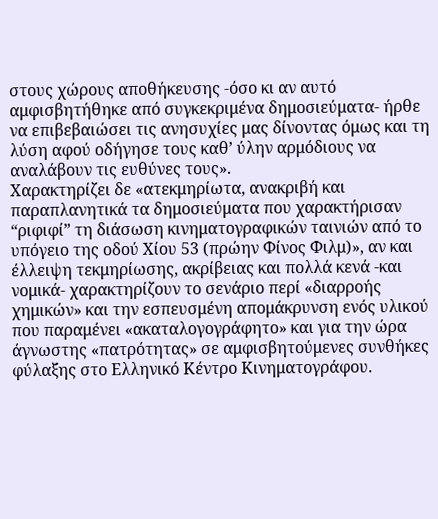στους χώρους αποθήκευσης -όσο κι αν αυτό αμφισβητήθηκε από συγκεκριμένα δημοσιεύματα- ήρθε να επιβεβαιώσει τις ανησυχίες μας δίνοντας όμως και τη λύση αφού οδήγησε τους καθ’ ύλην αρμόδιους να αναλάβουν τις ευθύνες τους».
Χαρακτηρίζει δε «ατεκμηρίωτα, ανακριβή και παραπλανητικά τα δημοσιεύματα που χαρακτήρισαν “ριφιφί” τη διάσωση κινηματογραφικών ταινιών από το υπόγειο της οδού Χίου 53 (πρώην Φίνος Φιλμ)», αν και έλλειψη τεκμηρίωσης, ακρίβειας και πολλά κενά -και νομικά- χαρακτηρίζουν το σενάριο περί «διαρροής χημικών» και την εσπευσμένη απομάκρυνση ενός υλικού που παραμένει «ακαταλογογράφητο» και για την ώρα άγνωστης «πατρότητας» σε αμφισβητούμενες συνθήκες φύλαξης στο Ελληνικό Κέντρο Κινηματογράφου.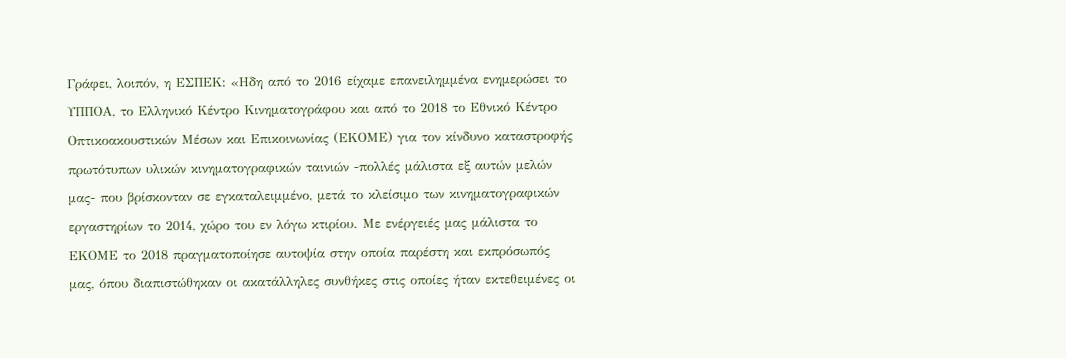Γράφει, λοιπόν, η ΕΣΠΕΚ: «Ηδη από το 2016 είχαμε επανειλημμένα ενημερώσει το ΥΠΠΟΑ, το Ελληνικό Κέντρο Κινηματογράφου και από το 2018 το Εθνικό Κέντρο Οπτικοακουστικών Μέσων και Επικοινωνίας (ΕΚΟΜΕ) για τον κίνδυνο καταστροφής πρωτότυπων υλικών κινηματογραφικών ταινιών -πολλές μάλιστα εξ αυτών μελών μας- που βρίσκονταν σε εγκαταλειμμένο, μετά το κλείσιμο των κινηματογραφικών εργαστηρίων το 2014, χώρο του εν λόγω κτιρίου. Με ενέργειές μας μάλιστα το ΕΚΟΜΕ το 2018 πραγματοποίησε αυτοψία στην οποία παρέστη και εκπρόσωπός μας, όπου διαπιστώθηκαν οι ακατάλληλες συνθήκες στις οποίες ήταν εκτεθειμένες οι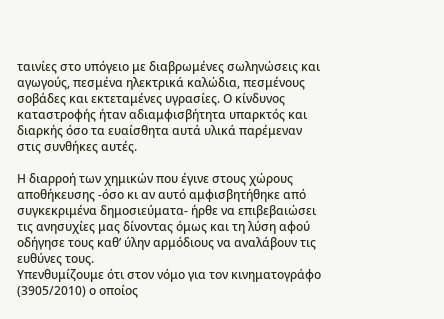ταινίες στο υπόγειο με διαβρωμένες σωληνώσεις και αγωγούς, πεσμένα ηλεκτρικά καλώδια, πεσμένους σοβάδες και εκτεταμένες υγρασίες. Ο κίνδυνος καταστροφής ήταν αδιαμφισβήτητα υπαρκτός και διαρκής όσο τα ευαίσθητα αυτά υλικά παρέμεναν στις συνθήκες αυτές.

Η διαρροή των χημικών που έγινε στους χώρους αποθήκευσης -όσο κι αν αυτό αμφισβητήθηκε από συγκεκριμένα δημοσιεύματα- ήρθε να επιβεβαιώσει τις ανησυχίες μας δίνοντας όμως και τη λύση αφού οδήγησε τους καθ’ ύλην αρμόδιους να αναλάβουν τις ευθύνες τους.
Υπενθυμίζουμε ότι στον νόμο για τον κινηματογράφο (3905/2010) ο οποίος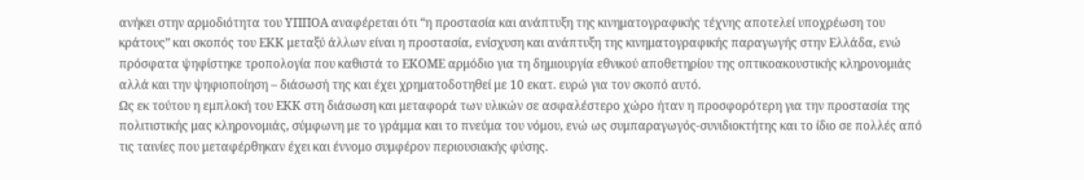ανήκει στην αρμοδιότητα του ΥΠΠΟΑ αναφέρεται ότι “η προστασία και ανάπτυξη της κινηματογραφικής τέχνης αποτελεί υποχρέωση του κράτους” και σκοπός του ΕΚΚ μεταξύ άλλων είναι η προστασία, ενίσχυση και ανάπτυξη της κινηματογραφικής παραγωγής στην Ελλάδα, ενώ πρόσφατα ψηφίστηκε τροπολογία που καθιστά το ΕΚΟΜΕ αρμόδιο για τη δημιουργία εθνικού αποθετηρίου της οπτικοακουστικής κληρονομιάς αλλά και την ψηφιοποίηση – διάσωσή της και έχει χρηματοδοτηθεί με 10 εκατ. ευρώ για τον σκοπό αυτό.
Ως εκ τούτου η εμπλοκή του ΕΚΚ στη διάσωση και μεταφορά των υλικών σε ασφαλέστερο χώρο ήταν η προσφορότερη για την προστασία της πολιτιστικής μας κληρονομιάς, σύμφωνη με το γράμμα και το πνεύμα του νόμου, ενώ ως συμπαραγωγός-συνιδιοκτήτης και το ίδιο σε πολλές από τις ταινίες που μεταφέρθηκαν έχει και έννομο συμφέρον περιουσιακής φύσης.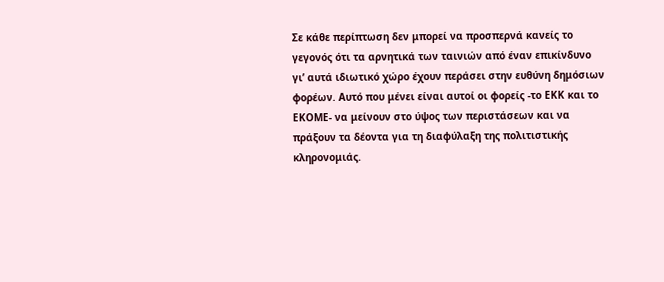Σε κάθε περίπτωση δεν μπορεί να προσπερνά κανείς το γεγονός ότι τα αρνητικά των ταινιών από έναν επικίνδυνο γι’ αυτά ιδιωτικό χώρο έχουν περάσει στην ευθύνη δημόσιων φορέων. Αυτό που μένει είναι αυτοί οι φορείς -το ΕΚΚ και το ΕΚΟΜΕ- να μείνουν στο ύψος των περιστάσεων και να πράξουν τα δέοντα για τη διαφύλαξη της πολιτιστικής κληρονομιάς.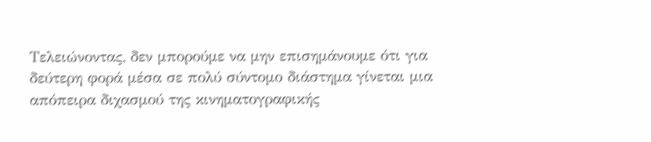Τελειώνοντας, δεν μπορούμε να μην επισημάνουμε ότι για δεύτερη φορά μέσα σε πολύ σύντομο διάστημα γίνεται μια απόπειρα διχασμού της κινηματογραφικής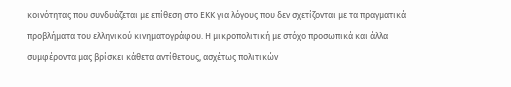κοινότητας που συνδυάζεται με επίθεση στο ΕΚΚ για λόγους που δεν σχετίζονται με τα πραγματικά προβλήματα του ελληνικού κινηματογράφου. Η μικροπολιτική με στόχο προσωπικά και άλλα συμφέροντα μας βρίσκει κάθετα αντίθετους, ασχέτως πολιτικών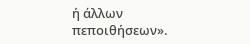ή άλλων πεποιθήσεων».